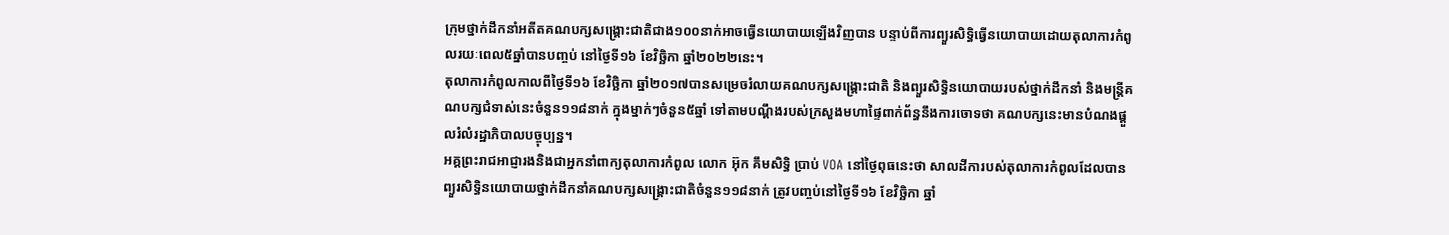ក្រុមថ្នាក់ដឹកនាំអតីតគណបក្សសង្គ្រោះជាតិជាង១០០នាក់អាចធ្វើនយោបាយឡើងវិញបាន បន្ទាប់ពីការព្យួរសិទ្ធិធ្វើនយោបាយដោយតុលាការកំពូលរយៈពេល៥ឆ្នាំបានបញ្ចប់ នៅថ្ងៃទី១៦ ខែវិច្ឆិកា ឆ្នាំ២០២២នេះ។
តុលាការកំពូលកាលពីថ្ងៃទី១៦ ខែវិច្ឆិកា ឆ្នាំ២០១៧បានសម្រេចរំលាយគណបក្សសង្គ្រោះជាតិ និងព្យួរសិទ្ធិនយោបាយរបស់ថ្នាក់ដឹកនាំ និងមន្ត្រីគណបក្សជំទាស់នេះចំនួន១១៨នាក់ ក្នុងម្នាក់ៗចំនួន៥ឆ្នាំ ទៅតាមបណ្តឹងរបស់ក្រសួងមហាផ្ទៃពាក់ព័ន្ធនឹងការចោទថា គណបក្សនេះមានបំណងផ្តួលរំលំរដ្ឋាភិបាលបច្ចុប្បន្ន។
អគ្គព្រះរាជអាជ្ញារងនិងជាអ្នកនាំពាក្យតុលាការកំពូល លោក អ៊ុក គឹមសិទ្ធិ ប្រាប់ VOA នៅថ្ងៃពុធនេះថា សាលដីការបស់តុលាការកំពូលដែលបានព្យួរសិទ្ធិនយោបាយថ្នាក់ដឹកនាំគណបក្សសង្គ្រោះជាតិចំនួន១១៨នាក់ ត្រូវបញ្ចប់នៅថ្ងៃទី១៦ ខែវិច្ឆិកា ឆ្នាំ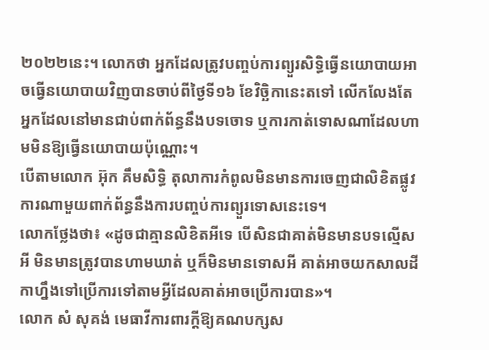២០២២នេះ។ លោកថា អ្នកដែលត្រូវបញ្ចប់ការព្យួរសិទ្ធិធ្វើនយោបាយអាចធ្វើនយោបាយវិញបានចាប់ពីថ្ងៃទី១៦ ខែវិច្ឆិកានេះតទៅ លើកលែងតែអ្នកដែលនៅមានជាប់ពាក់ព័ន្ធនឹងបទចោទ ឬការកាត់ទោសណាដែលហាមមិនឱ្យធ្វើនយោបាយប៉ុណ្ណោះ។
បើតាមលោក អ៊ុក គឹមសិទ្ធិ តុលាការកំពូលមិនមានការចេញជាលិខិតផ្លូវការណាមួយពាក់ព័ន្ធនឹងការបញ្ចប់ការព្យួរទោសនេះទេ។
លោកថ្លែងថា៖ «ដូចជាគ្មានលិខិតអីទេ បើសិនជាគាត់មិនមានបទល្មើសអី មិនមានត្រូវបានហាមឃាត់ ឬក៏មិនមានទោសអី គាត់អាចយកសាលដីកាហ្នឹងទៅប្រើការទៅតាមអ្វីដែលគាត់អាចប្រើការបាន»។
លោក សំ សុគង់ មេធាវីការពារក្តីឱ្យគណបក្សស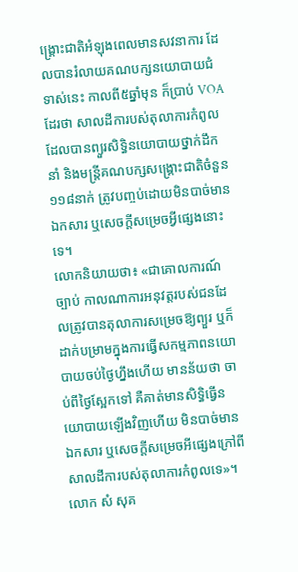ង្គ្រោះជាតិអំឡុងពេលមានសវនាការ ដែលបានរំលាយគណបក្សនយោបាយជំទាស់នេះ កាលពី៥ឆ្នាំមុន ក៏ប្រាប់ VOA ដែរថា សាលដីការបស់តុលាការកំពូលដែលបានព្យួរសិទ្ធិនយោបាយថ្នាក់ដឹកនាំ និងមន្ត្រីគណបក្សសង្គ្រោះជាតិចំនួន១១៨នាក់ ត្រូវបញ្ចប់ដោយមិនបាច់មានឯកសារ ឬសេចក្តីសម្រេចអ្វីផ្សេងនោះទេ។
លោកនិយាយថា៖ «ជាគោលការណ៍ច្បាប់ កាលណាការអនុវត្តរបស់ជនដែលត្រូវបានតុលាការសម្រេចឱ្យព្យួរ ឬក៏ដាក់បម្រាមក្នុងការធ្វើសកម្មភាពនយោបាយចប់ថ្ងៃហ្នឹងហើយ មានន័យថា ចាប់ពីថ្ងៃស្អែកទៅ គឺគាត់មានសិទ្ធិធ្វើនយោបាយឡើងវិញហើយ មិនបាច់មានឯកសារ ឬសេចក្តីសម្រេចអីផ្សេងក្រៅពីសាលដីការបស់តុលាការកំពូលទេ»។
លោក សំ សុគ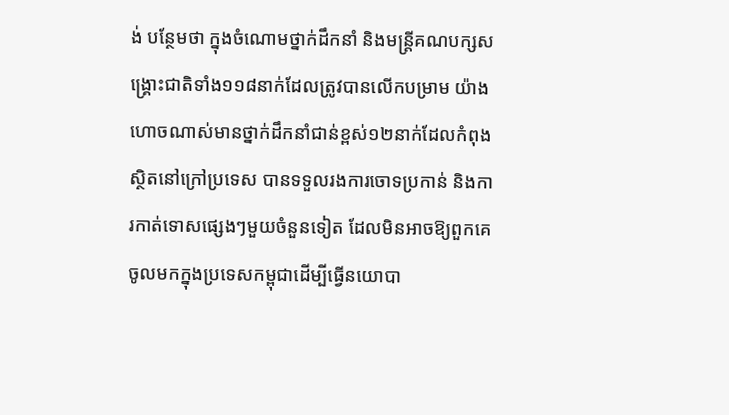ង់ បន្ថែមថា ក្នុងចំណោមថ្នាក់ដឹកនាំ និងមន្ត្រីគណបក្សសង្គ្រោះជាតិទាំង១១៨នាក់ដែលត្រូវបានលើកបម្រាម យ៉ាងហោចណាស់មានថ្នាក់ដឹកនាំជាន់ខ្ពស់១២នាក់ដែលកំពុងស្ថិតនៅក្រៅប្រទេស បានទទួលរងការចោទប្រកាន់ និងការកាត់ទោសផ្សេងៗមួយចំនួនទៀត ដែលមិនអាចឱ្យពួកគេចូលមកក្នុងប្រទេសកម្ពុជាដើម្បីធ្វើនយោបា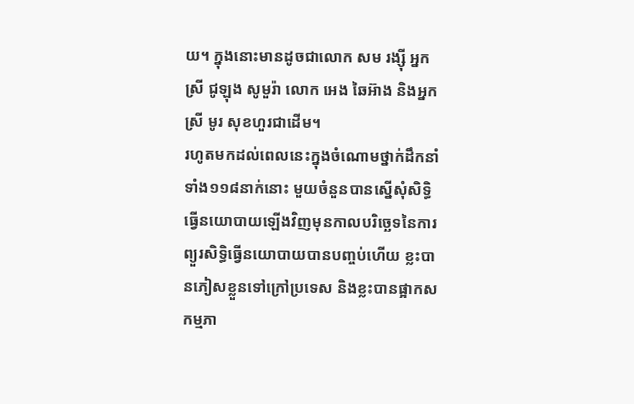យ។ ក្នុងនោះមានដូចជាលោក សម រង្ស៊ី អ្នកស្រី ជូឡុង សូមួរ៉ា លោក អេង ឆៃអ៊ាង និងអ្នកស្រី មូរ សុខហួរជាដើម។
រហូតមកដល់ពេលនេះក្នុងចំណោមថ្នាក់ដឹកនាំទាំង១១៨នាក់នោះ មួយចំនួនបានស្នើសុំសិទ្ធិធ្វើនយោបាយឡើងវិញមុនកាលបរិច្ឆេទនៃការព្យួរសិទ្ធិធ្វើនយោបាយបានបញ្ចប់ហើយ ខ្លះបានភៀសខ្លួនទៅក្រៅប្រទេស និងខ្លះបានផ្អាកសកម្មភា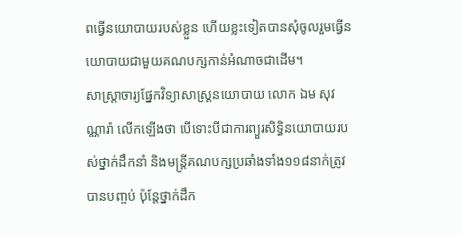ពធ្វើនយោបាយរបស់ខ្លួន ហើយខ្លះទៀតបានសុំចូលរួមធ្វើនយោបាយជាមួយគណបក្សកាន់អំណាចជាដើម។
សាស្រ្តាចារ្យផ្នែកវិទ្យាសាស្រ្តនយោបាយ លោក ឯម សុវណ្ណារ៉ា លើកឡើងថា បើទោះបីជាការព្យួរសិទ្ធិនយោបាយរបស់ថ្នាក់ដឹកនាំ និងមន្ត្រីគណបក្សប្រឆាំងទាំង១១៨នាក់ត្រូវបានបញ្ចប់ ប៉ុន្តែថ្នាក់ដឹក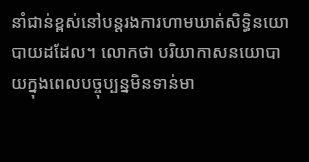នាំជាន់ខ្ពស់នៅបន្តរងការហាមឃាត់សិទ្ធិនយោបាយដដែល។ លោកថា បរិយាកាសនយោបាយក្នុងពេលបច្ចុប្បន្នមិនទាន់មា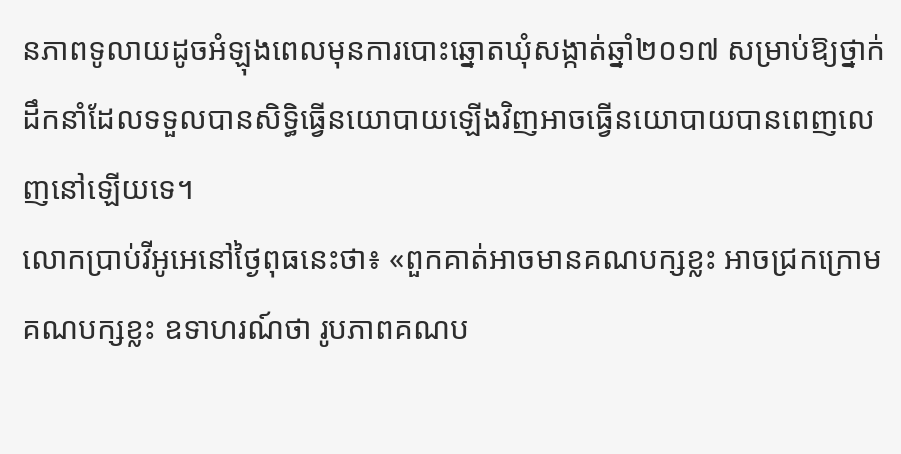នភាពទូលាយដូចអំឡុងពេលមុនការបោះឆ្នោតឃុំសង្កាត់ឆ្នាំ២០១៧ សម្រាប់ឱ្យថ្នាក់ដឹកនាំដែលទទួលបានសិទ្ធិធ្វើនយោបាយឡើងវិញអាចធ្វើនយោបាយបានពេញលេញនៅឡើយទេ។
លោកប្រាប់វីអូអេនៅថ្ងៃពុធនេះថា៖ «ពួកគាត់អាចមានគណបក្សខ្លះ អាចជ្រកក្រោមគណបក្សខ្លះ ឧទាហរណ៍ថា រូបភាពគណប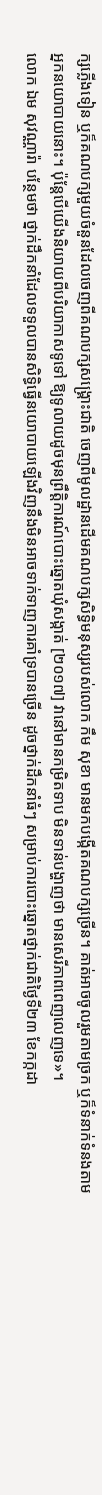ក្សភ្លើងទៀន ឬក៏គណបក្សមួយចំនួនដែលចេញពីគណបក្សសង្គ្រោះជាតិ ចេញពីមូលដ្ឋានដើមគណបក្សសិទ្ធិមនុស្សរបស់លោក កឹម សុខា មានមកបង្កើតគណបក្សច្រើន។ គាត់អាចចូលរួមតាមច្រក ឬក៏ទំនាក់ទំនងតាមអ្នកនយោបាយនោះ។ ប៉ុន្តែបើយើងនិយាយពីបរិយាកាសទូទៅ ឱ្យទូលាយដូចមុនព្រឹត្តិការណ៍បោះឆ្នោតឃុំសង្កាត់ [២០១៧] វានៅមានកម្រិតទាប មិនទាន់បង្ហាញថា មានសេរីភាពពេញលេញទេ»។
លោក ឯម សុវណ្ណារ៉ា បន្ថែមថា ថ្នាក់ដឹកនាំដែលទទួលបានសិទ្ធិធ្វើនយោបាយឡើងវិញនឹងមិនអាចទាក់ទាញការគាំទ្របានច្រើន ដូចថ្នាក់ដឹកនាំធំៗ សម្រាប់ការបោះឆ្នោតថ្នាក់ជាតិថ្ងៃទី២៣ ខែកក្កដា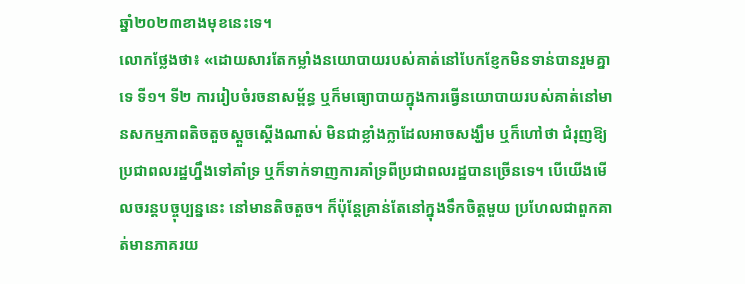ឆ្នាំ២០២៣ខាងមុខនេះទេ។
លោកថ្លែងថា៖ «ដោយសារតែកម្លាំងនយោបាយរបស់គាត់នៅបែកខ្ញែកមិនទាន់បានរួមគ្នាទេ ទី១។ ទី២ ការរៀបចំរចនាសម្ព័ន្ធ ឬក៏មធ្យោបាយក្នុងការធ្វើនយោបាយរបស់គាត់នៅមានសកម្មភាពតិចតួចស្តួចស្តើងណាស់ មិនជាខ្លាំងក្លាដែលអាចសង្ឃឹម ឬក៏ហៅថា ជំរុញឱ្យប្រជាពលរដ្ឋហ្នឹងទៅគាំទ្រ ឬក៏ទាក់ទាញការគាំទ្រពីប្រជាពលរដ្ឋបានច្រើនទេ។ បើយើងមើលចរន្តបច្ចុប្បន្ននេះ នៅមានតិចតួច។ ក៏ប៉ុន្តែគ្រាន់តែនៅក្នុងទឹកចិត្តមួយ ប្រហែលជាពួកគាត់មានភាគរយ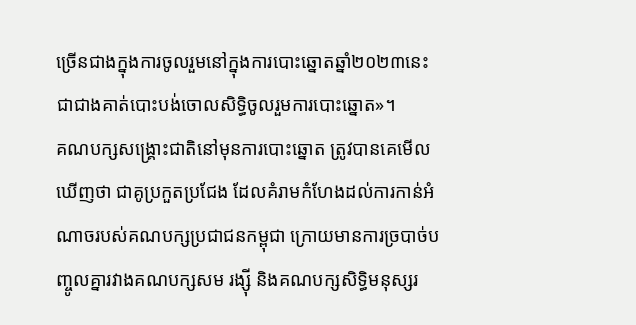ច្រើនជាងក្នុងការចូលរួមនៅក្នុងការបោះឆ្នោតឆ្នាំ២០២៣នេះជាជាងគាត់បោះបង់ចោលសិទ្ធិចូលរួមការបោះឆ្នោត»។
គណបក្សសង្គ្រោះជាតិនៅមុនការបោះឆ្នោត ត្រូវបានគេមើលឃើញថា ជាគូប្រកួតប្រជែង ដែលគំរាមកំហែងដល់ការកាន់អំណាចរបស់គណបក្សប្រជាជនកម្ពុជា ក្រោយមានការច្របាច់បញ្ចូលគ្នារវាងគណបក្សសម រង្ស៊ី និងគណបក្សសិទ្ធិមនុស្សរ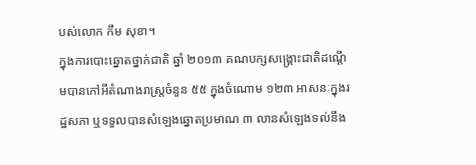បស់លោក កឹម សុខា។
ក្នុងការបោះឆ្នោតថ្នាក់ជាតិ ឆ្នាំ ២០១៣ គណបក្សសង្គ្រោះជាតិដណ្តើមបានកៅអីតំណាងរាស្ត្រចំនួន ៥៥ ក្នុងចំណោម ១២៣ អាសនៈក្នុងរដ្ឋសភា ឬទទួលបានសំឡេងឆ្នោតប្រមាណ ៣ លានសំឡេងទល់នឹង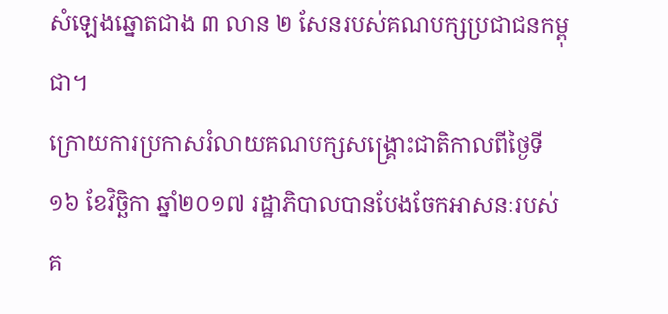សំឡេងឆ្នោតជាង ៣ លាន ២ សែនរបស់គណបក្សប្រជាជនកម្ពុជា។
ក្រោយការប្រកាសរំលាយគណបក្សសង្គ្រោះជាតិកាលពីថ្ងៃទី១៦ ខែវិច្ឆិកា ឆ្នាំ២០១៧ រដ្ឋាភិបាលបានបែងចែកអាសនៈរបស់គ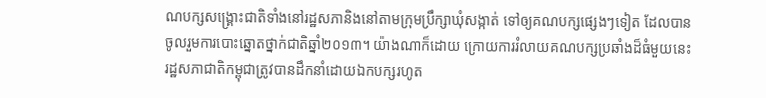ណបក្សសង្គ្រោះជាតិទាំងនៅរដ្ឋសភានិងនៅតាមក្រុមប្រឹក្សាឃុំសង្កាត់ ទៅឲ្យគណបក្សផ្សេងៗទៀត ដែលបានចូលរួមការបោះឆ្នោតថ្នាក់ជាតិឆ្នាំ២០១៣។ យ៉ាងណាក៏ដោយ ក្រោយការរំលាយគណបក្សប្រឆាំងដ៏ធំមួយនេះ រដ្ឋសភាជាតិកម្ពុជាត្រូវបានដឹកនាំដោយឯកបក្សរហូត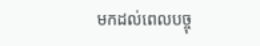មកដល់ពេលបច្ចុ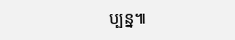ប្បន្ន៕